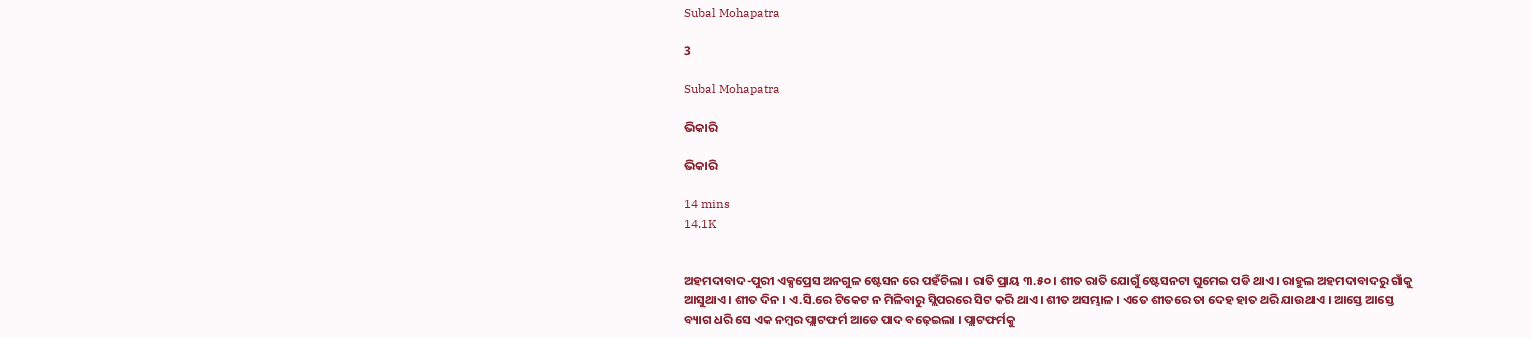Subal Mohapatra

3

Subal Mohapatra

ଭିକାରି

ଭିକାରି

14 mins
14.1K


ଅହମଦାବାଦ-ପୁରୀ ଏକ୍ସପ୍ରେସ ଅନଗୁଳ ଷ୍ଟେସନ ରେ ପହଁଚିଲା । ରାତି ପ୍ରାୟ ୩.୫୦ । ଶୀତ ରାତି ଯୋଗୁଁ ଷ୍ଟେସନଟା ଘୁମେଇ ପଡି ଥାଏ । ରାହୁଲ ଅହମଦାବାଦରୁ ଗାଁକୁ ଆସୁଥାଏ । ଶୀତ ଦିନ । ଏ.ସି.ରେ ଟିକେଟ ନ ମିଳିବାରୁ ସ୍ଲିପରରେ ସିଟ କରି ଥାଏ । ଶୀତ ଅସମ୍ଭାଳ । ଏତେ ଶୀତରେ ତା ଦେହ ହାତ ଥରି ଯାଉଥାଏ । ଆସ୍ତେ ଆସ୍ତେ ବ୍ୟାଗ ଧରି ସେ ଏକ ନମ୍ବର ପ୍ଲାଟଫର୍ମ ଆଡେ ପାଦ ବଢ଼େଇଲା । ପ୍ଲାଟଫର୍ମକୁ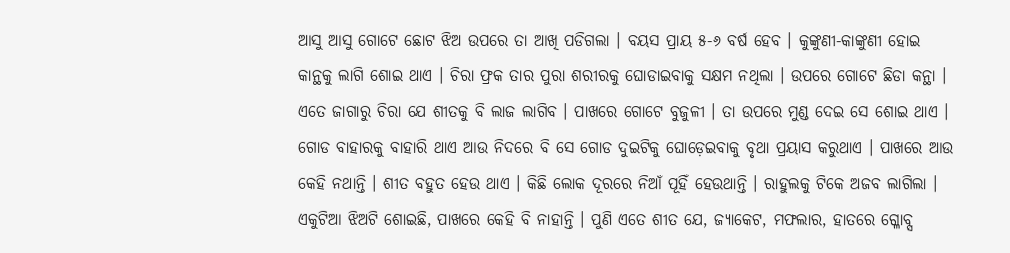ଆସୁ ଆସୁ ଗୋଟେ ଛୋଟ ଝିଅ ଉପରେ ତା ଆଖି ପଡିଗଲା । ବୟସ ପ୍ରାୟ ୫-୬ ବର୍ଷ ହେବ । କୁଙ୍କୁଣୀ-କାଙ୍କୁଣୀ ହୋଇ କାନ୍ଥକୁ ଲାଗି ଶୋଇ ଥାଏ । ଚିରା ଫ୍ରକ ତାର ପୁରା ଶରୀରକୁ ଘୋଡାଇବାକୁ ସକ୍ଷମ ନଥିଲା । ଉପରେ ଗୋଟେ ଛିଡା କନ୍ଥା । ଏତେ ଜାଗାରୁ ଚିରା ଯେ ଶୀତକୁ ବି ଲାଜ ଲାଗିବ । ପାଖରେ ଗୋଟେ ବୁଜୁଳୀ । ତା ଉପରେ ମୁଣ୍ଡ ଦେଇ ସେ ଶୋଇ ଥାଏ । ଗୋଡ ବାହାରକୁ ବାହାରି ଥାଏ ଆଉ ନିଦରେ ବି ସେ ଗୋଡ ଦୁଇଟିକୁ ଘୋଡ଼େଇବାକୁ ବୃଥା ପ୍ରୟାସ କରୁଥାଏ । ପାଖରେ ଆଉ କେହି ନଥାନ୍ତି । ଶୀତ ବହୁତ ହେଉ ଥାଏ । କିଛି ଲୋକ ଦୂରରେ ନିଆଁ ପୂହିଁ ହେଉଥାନ୍ତି । ରାହୁଲକୁ ଟିକେ ଅଜବ ଲାଗିଲା । ଏକୁଟିଆ ଝିଅଟି ଶୋଇଛି, ପାଖରେ କେହି ବି ନାହାନ୍ତି । ପୁଣି ଏତେ ଶୀତ ଯେ, ଜ୍ୟାକେଟ, ମଫଲାର, ହାତରେ ଗ୍ଳୋବ୍ସ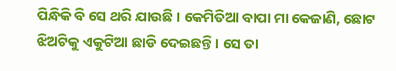ପିନ୍ଧିକି ବି ସେ ଥରି ଯାଉଛି । କେମିତିଆ ବାପା ମା କେଜାଣି, ଛୋଟ ଝିଅଟିକୁ ଏକୁଟିଆ ଛାଡି ଦେଇଛନ୍ତି । ସେ ତା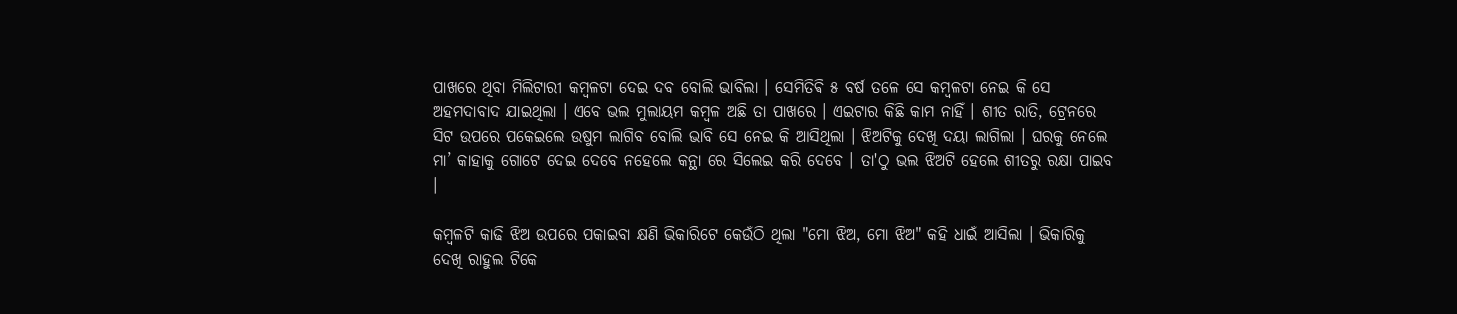ପାଖରେ ଥିବା ମିଲିଟାରୀ କମ୍ବଳଟା ଦେଇ ଦବ ବୋଲି ଭାବିଲା । ସେମିତିଵି ୫ ବର୍ଷ ତଳେ ସେ କମ୍ବଳଟା ନେଇ କି ସେ ଅହମଦାବାଦ ଯାଇଥିଲା । ଏବେ ଭଲ ମୁଲାୟମ କମ୍ବଳ ଅଛି ତା ପାଖରେ । ଏଇଟାର କିଛି କାମ ନାହିଁ । ଶୀତ ରାତି, ଟ୍ରେନରେ ସିଟ ଉପରେ ପକେଇଲେ ଉଷୁମ ଲାଗିବ ବୋଲି ଭାବି ସେ ନେଇ କି ଆସିଥିଲା । ଝିଅଟିକୁ ଦେଖି ଦୟା ଲାଗିଲା । ଘରକୁ ନେଲେ ମା’ କାହାକୁ ଗୋଟେ ଦେଇ ଦେବେ ନହେଲେ କନ୍ଥା ରେ ସିଲେଇ କରି ଦେବେ । ତା'ଠୁ ଭଲ ଝିଅଟି ହେଲେ ଶୀତରୁ ରକ୍ଷା ପାଇବ ।

କମ୍ବଳଟି କାଢି ଝିଅ ଉପରେ ପକାଇବା କ୍ଷଣି ଭିକାରିଟେ କେଉଁଠି ଥିଲା "ମୋ ଝିଅ, ମୋ ଝିଅ" କହି ଧାଇଁ ଆସିଲା । ଭିକାରିକୁ ଦେଖି ରାହୁଲ ଟିକେ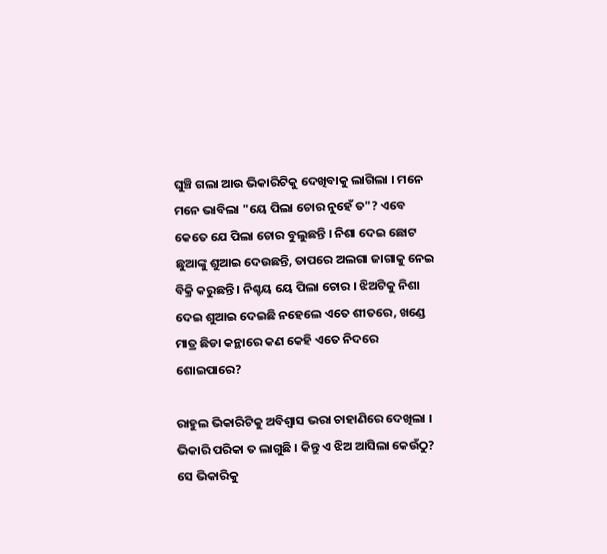ଘୁଞ୍ଚି ଗଲା ଆଉ ଭିକାରିଟିକୁ ଦେଖିବାକୁ ଲାଗିଲା । ମନେ ମନେ ଭାବିଲା "ୟେ ପିଲା ଚୋର ନୁହେଁ ତ"? ଏବେ କେତେ ଯେ ପିଲା ଚୋର ବୁଲୁଛନ୍ତି । ନିଶା ଦେଇ ଛୋଟ ଛୁଆଙ୍କୁ ଶୁଆଇ ଦେଉଛନ୍ତି, ତାପରେ ଅଲଗା ଜାଗାକୁ ନେଇ ବିକ୍ରି କରୁଛନ୍ତି । ନିଶ୍ଚୟ ୟେ ପିଲା ଚୋର । ଝିଅଟିକୁ ନିଶା ଦେଇ ଶୁଆଇ ଦେଇଛି ନହେଲେ ଏତେ ଶୀତରେ, ଖଣ୍ଡେ ମାତ୍ର ଛିଡା କନ୍ଥାରେ କଣ କେହି ଏତେ ନିଦରେ ଶୋଇପାରେ?

ରାହୁଲ ଭିକାରିଟିକୁ ଅବିଶ୍ୱାସ ଭରା ଚାହାଣିରେ ଦେଖିଲା । ଭିକାରି ପରିକା ତ ଲାଗୁଛି । କିନ୍ତୁ ଏ ଝିଅ ଆସିଲା କେଉଁଠୁ? ସେ ଭିକାରିକୁ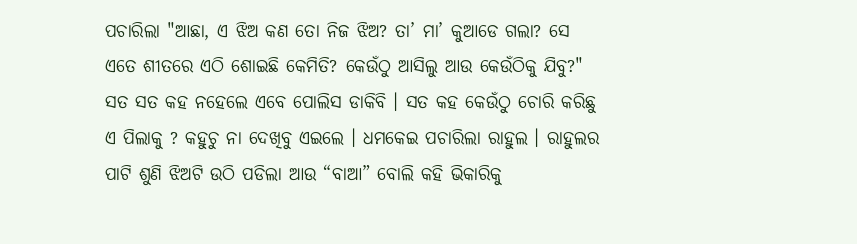ପଚାରିଲା "ଆଛା, ଏ ଝିଅ କଣ ତୋ ନିଜ ଝିଅ? ତା’ ମା’ କୁଆଡେ ଗଲା? ସେ ଏତେ ଶୀତରେ ଏଠି ଶୋଇଛି କେମିତି? କେଉଁଠୁ ଆସିଲୁ ଆଉ କେଉଁଠିକୁ ଯିବୁ?" ସତ ସତ କହ ନହେଲେ ଏବେ ପୋଲିସ ଡାକିବି । ସତ କହ କେଉଁଠୁ ଚୋରି କରିଛୁ ଏ ପିଲାକୁ ? କହୁଚୁ ନା ଦେଖିବୁ ଏଇଲେ । ଧମକେଇ ପଚାରିଲା ରାହୁଲ । ରାହୁଲର ପାଟି ଶୁଣି ଝିଅଟି ଉଠି ପଡିଲା ଆଉ “ବାଆ” ବୋଲି କହି ଭିକାରିକୁ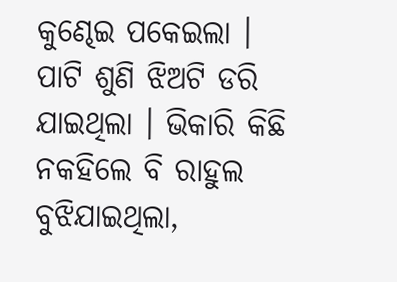କୁଣ୍ଢେଇ ପକେଇଲା । ପାଟି ଶୁଣି ଝିଅଟି ଡରି ଯାଇଥିଲା । ଭିକାରି କିଛି ନକହିଲେ ବି ରାହୁଲ ବୁଝିଯାଇଥିଲା,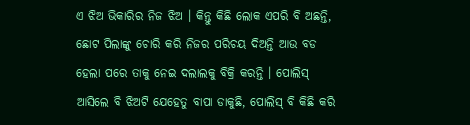ଏ ଝିଅ ଭିକାରିର ନିଜ ଝିଅ । କିନ୍ତୁ କିଛି ଲୋକ ଏପରି ବି ଅଛନ୍ତି, ଛୋଟ ପିଲାଙ୍କୁ ଚୋରି କରି ନିଜର ପରିଚୟ ଦିଅନ୍ତି ଆଉ ବଡ ହେଲା ପରେ ତାକୁ ନେଇ ଦଲାଲକୁ ବିକ୍ରି କରନ୍ତି । ପୋଲିସ୍ ଆସିଲେ ବି ଝିଅଟି ଯେହେତୁ ବାପା ଡାକୁଛି, ପୋଲିସ୍ ବି କିଛି କରି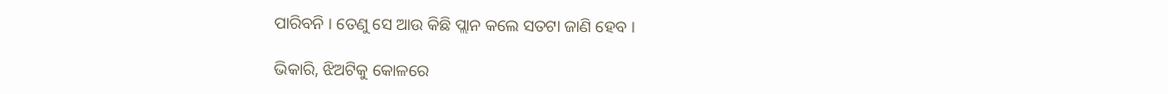ପାରିବନି । ତେଣୁ ସେ ଆଉ କିଛି ପ୍ଲାନ କଲେ ସତଟା ଜାଣି ହେବ ।

ଭିକାରି, ଝିଅଟିକୁ କୋଳରେ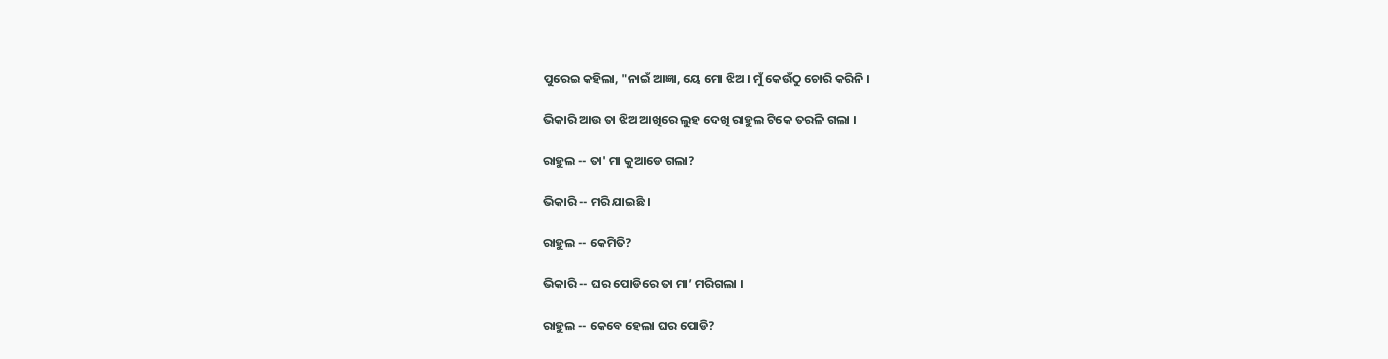ପୁରେଇ କହିଲା, "ନାଇଁ ଆଜ୍ଞା, ୟେ ମୋ ଝିଅ । ମୁଁ କେଉଁଠୁ ଚୋରି କରିନି ।

ଭିକାରି ଆଉ ତା ଝିଅ ଆଖିରେ ଲୁହ ଦେଖି ରାହୁଲ ଟିକେ ତରଳି ଗଲା ।

ରାହୁଲ -- ତା' ମା କୁଆଡେ ଗଲା?

ଭିକାରି -- ମରି ଯାଇଛି ।

ରାହୁଲ -- କେମିତି?

ଭିକାରି -- ଘର ପୋଡିରେ ତା ମା’ ମରିଗଲା ।

ରାହୁଲ -- କେବେ ହେଲା ଘର ପୋଡି?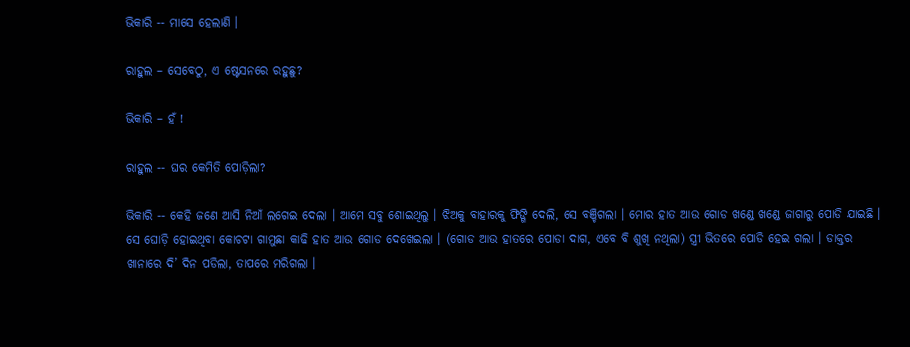ଭିକାରି -- ମାସେ ହେଲାଣି ।

ରାହୁଲ – ସେବେଠୁ, ଏ ଷ୍ଟେସନରେ ରହୁଛୁ?

ଭିକାରି – ହଁ !

ରାହୁଲ -- ଘର କେମିତି ପୋଡ଼ିଲା?

ଭିକାରି -- କେହି ଜଣେ ଆସି ନିଆଁ ଲଗେଇ ଦେଲା । ଆମେ ସବୁ ଶୋଇଥିଲୁ । ଝିଅକୁ ବାହାରକୁ ଫିଙ୍ଗି ଦେଲି, ସେ ବଞ୍ଚିଗଲା । ମୋର ହାତ ଆଉ ଗୋଡ ଖଣ୍ଡେ ଖଣ୍ଡେ ଜାଗାରୁ ପୋଡି ଯାଇଛି । ସେ ଘୋଡ଼ି ହୋଇଥିବା କୋଚଟା ଗାମୁଛା କାଢି ହାତ ଆଉ ଗୋଡ ଦେଖେଇଲା । (ଗୋଡ ଆଉ ହାତରେ ପୋଡା ଦାଗ, ଏବେ ବି ଶୁଖି ନଥିଲା) ସ୍ତ୍ରୀ ଭିତରେ ପୋଡି ହେଇ ଗଲା । ଡାକ୍ତର ଖାନାରେ ଦି’ ଦିନ ପଡିଲା, ତାପରେ ମରିଗଲା ।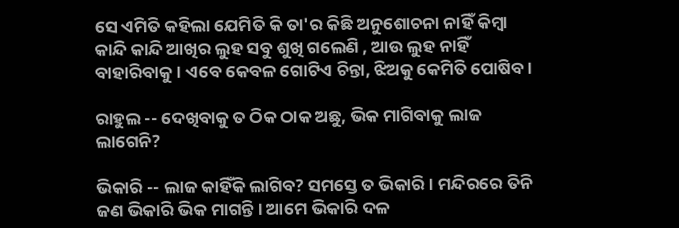ସେ ଏମିତି କହିଲା ଯେମିତି କି ତା'ର କିଛି ଅନୁଶୋଚନା ନାହିଁ କିମ୍ବା କାନ୍ଦି କାନ୍ଦି ଆଖିର ଲୁହ ସବୁ ଶୁଖି ଗଲେଣି , ଆଉ ଲୁହ ନାହିଁ ବାହାରିବାକୁ । ଏବେ କେବଳ ଗୋଟିଏ ଚିନ୍ତା, ଝିଅକୁ କେମିତି ପୋଷିବ ।

ରାହୁଲ -- ଦେଖିବାକୁ ତ ଠିକ ଠାକ ଅଛୁ, ଭିକ ମାଗିବାକୁ ଲାଜ ଲାଗେନି?

ଭିକାରି -- ଲାଜ କାହିଁକି ଲାଗିବ? ସମସ୍ତେ ତ ଭିକାରି । ମନ୍ଦିରରେ ତିନି ଜଣ ଭିକାରି ଭିକ ମାଗନ୍ତି । ଆମେ ଭିକାରି ଦଳ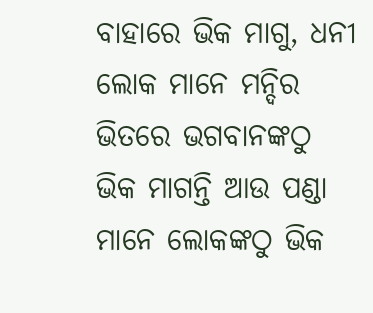ବାହାରେ ଭିକ ମାଗୁ, ଧନୀ ଲୋକ ମାନେ ମନ୍ଦିର ଭିତରେ ଭଗବାନଙ୍କଠୁ ଭିକ ମାଗନ୍ତି ଆଉ ପଣ୍ଡା ମାନେ ଲୋକଙ୍କଠୁ ଭିକ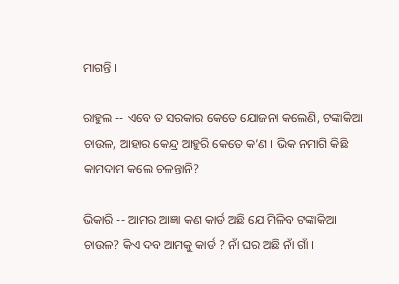ମାଗନ୍ତି ।

ରାହୁଲ -- ଏବେ ତ ସରକାର କେତେ ଯୋଜନା କଲେଣି, ଟଙ୍କାକିଆ ଚାଉଳ, ଆହାର କେନ୍ଦ୍ର ଆହୁରି କେତେ କ’ଣ । ଭିକ ନମାଗି କିଛି କାମଦାମ କଲେ ଚଳନ୍ତାନି?

ଭିକାରି -- ଆମର ଆଜ୍ଞା କଣ କାର୍ଡ ଅଛି ଯେ ମିଳିବ ଟଙ୍କାକିଆ ଚାଉଳ? କିଏ ଦବ ଆମକୁ କାର୍ଡ ? ନାଁ ଘର ଅଛି ନାଁ ଗାଁ ।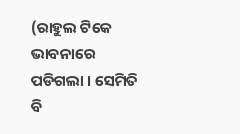(ରାହୁଲ ଟିକେ ଭାବନାରେ ପଡିଗଲା । ସେମିତି ବି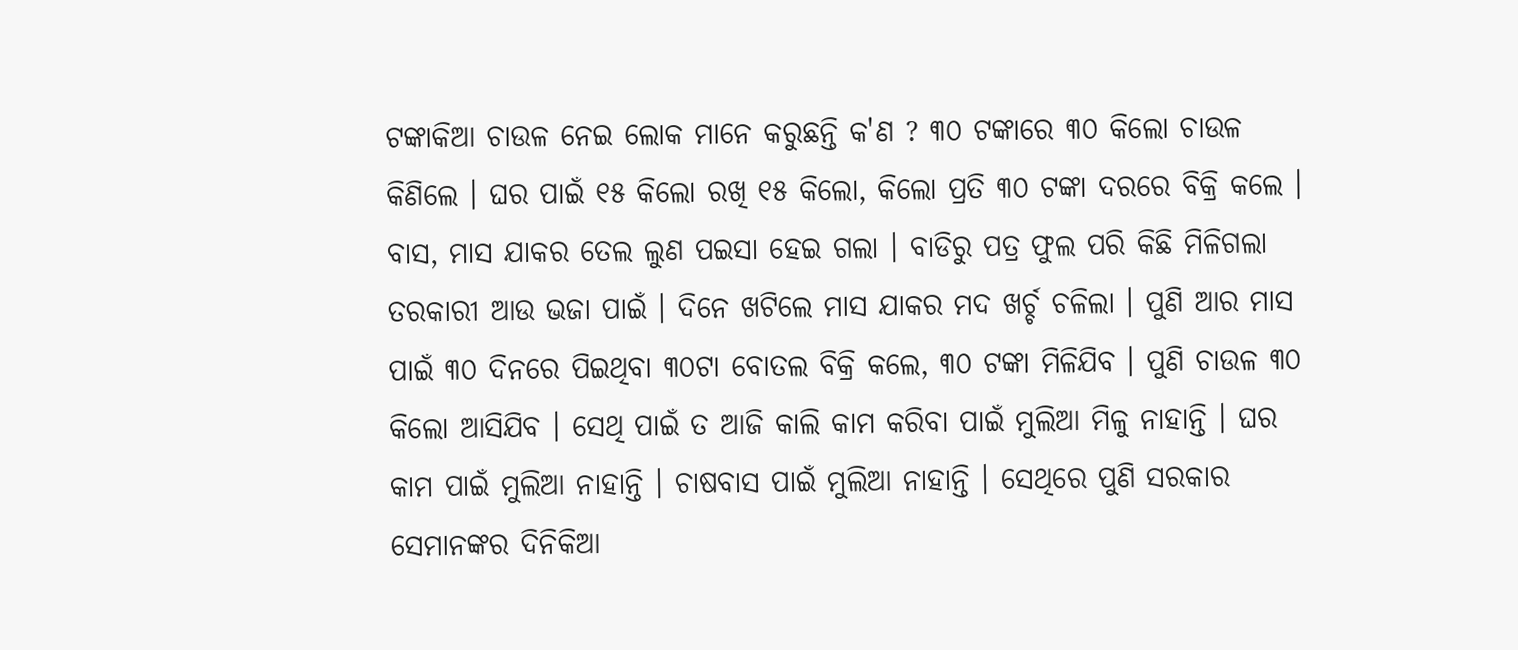ଟଙ୍କାକିଆ ଚାଉଳ ନେଇ ଲୋକ ମାନେ କରୁଛନ୍ତି କ'ଣ ? ୩୦ ଟଙ୍କାରେ ୩୦ କିଲୋ ଚାଉଳ କିଣିଲେ । ଘର ପାଇଁ ୧୫ କିଲୋ ରଖି ୧୫ କିଲୋ, କିଲୋ ପ୍ରତି ୩୦ ଟଙ୍କା ଦରରେ ବିକ୍ରି କଲେ । ବାସ, ମାସ ଯାକର ତେଲ ଲୁଣ ପଇସା ହେଇ ଗଲା । ବାଡିରୁ ପତ୍ର ଫୁଲ ପରି କିଛି ମିଳିଗଲା ତରକାରୀ ଆଉ ଭଜା ପାଇଁ । ଦିନେ ଖଟିଲେ ମାସ ଯାକର ମଦ ଖର୍ଚ୍ଚ ଚଳିଲା । ପୁଣି ଆର ମାସ ପାଇଁ ୩୦ ଦିନରେ ପିଇଥିବା ୩୦ଟା ବୋତଲ ବିକ୍ରି କଲେ, ୩୦ ଟଙ୍କା ମିଳିଯିବ । ପୁଣି ଚାଉଳ ୩୦ କିଲୋ ଆସିଯିବ । ସେଥି ପାଇଁ ତ ଆଜି କାଲି କାମ କରିବା ପାଇଁ ମୁଲିଆ ମିଳୁ ନାହାନ୍ତି । ଘର କାମ ପାଇଁ ମୁଲିଆ ନାହାନ୍ତି । ଚାଷବାସ ପାଇଁ ମୁଲିଆ ନାହାନ୍ତି । ସେଥିରେ ପୁଣି ସରକାର ସେମାନଙ୍କର ଦିନିକିଆ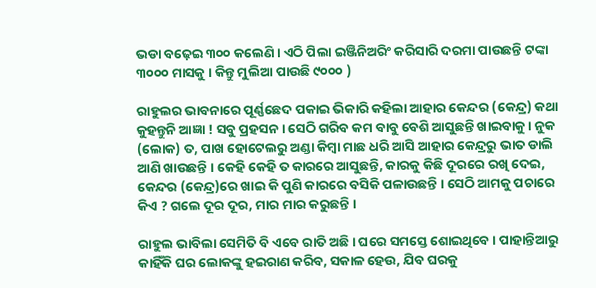ଭଡା ବଢ଼େଇ ୩୦୦ କଲେଣି । ଏଠି ପିଲା ଇଞ୍ଜିନିଅରିଂ କରିସାରି ଦରମା ପାଉଛନ୍ତି ଟଙ୍କା ୩୦୦୦ ମାସକୁ । କିନ୍ତୁ ମୁଲିଆ ପାଉଛି ୯୦୦୦ )

ରାହୁଲର ଭାବନାରେ ପୂର୍ଣ୍ଣଛେଦ ପକାଇ ଭିକାରି କହିଲା ଆହାର କେନ୍ଦର (କେନ୍ଦ୍ର) କଥା କୁହନ୍ତୁନି ଆଜ୍ଞା ! ସବୁ ପ୍ରହସନ । ସେଠି ଗରିବ କମ ବାବୁ ବେଶି ଆସୁଛନ୍ତି ଖାଇବାକୁ । ନୁକ (ଲୋକ) ତ, ପାଖ ହୋଟେଲରୁ ଅଣ୍ଡା କିମ୍ବା ମାଛ ଧରି ଆସି ଆହାର କେନ୍ଦ୍ରରୁ ଭାତ ଡାଲି ଆଣି ଖାଉଛନ୍ତି । କେହି କେହି ତ କାରରେ ଆସୁଛନ୍ତି, କାରକୁ କିଛି ଦୂରରେ ରଖି ଦେଇ, କେନ୍ଦର (କେନ୍ଦ୍ର)ରେ ଖାଇ କି ପୁଣି କାରରେ ବସିକି ପଳାଉଛନ୍ତି । ସେଠି ଆମକୁ ପଚାରେ କିଏ ? ଗଲେ ଦୂର ଦୂର, ମାର ମାର କରୁଛନ୍ତି ।

ରାହୁଲ ଭାବିଲା ସେମିତି ବି ଏବେ ରାତି ଅଛି । ଘରେ ସମସ୍ତେ ଶୋଇଥିବେ । ପାହାନ୍ତିଆରୁ କାହିଁକି ଘର ଲୋକଙ୍କୁ ହଇରାଣ କରିବ, ସକାଳ ହେଉ, ଯିବ ଘରକୁ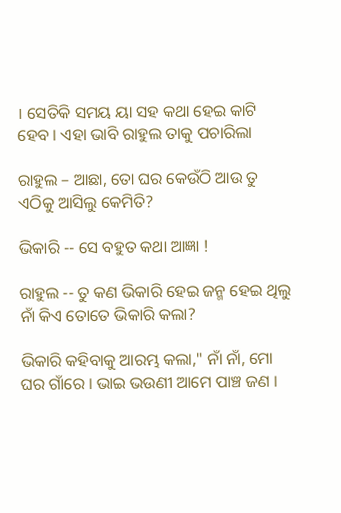। ସେତିକି ସମୟ ୟା ସହ କଥା ହେଇ କାଟି ହେବ । ଏହା ଭାବି ରାହୁଲ ତାକୁ ପଚାରିଲା

ରାହୁଲ – ଆଛା, ତୋ ଘର କେଉଁଠି ଆଉ ତୁ ଏଠିକୁ ଆସିଲୁ କେମିତି?

ଭିକାରି -- ସେ ବହୁତ କଥା ଆଜ୍ଞା !

ରାହୁଲ -- ତୁ କଣ ଭିକାରି ହେଇ ଜନ୍ମ ହେଇ ଥିଲୁ ନାଁ କିଏ ତୋତେ ଭିକାରି କଲା?

ଭିକାରି କହିବାକୁ ଆରମ୍ଭ କଲା," ନାଁ ନାଁ, ମୋ ଘର ଗାଁରେ । ଭାଇ ଭଉଣୀ ଆମେ ପାଞ୍ଚ ଜଣ ।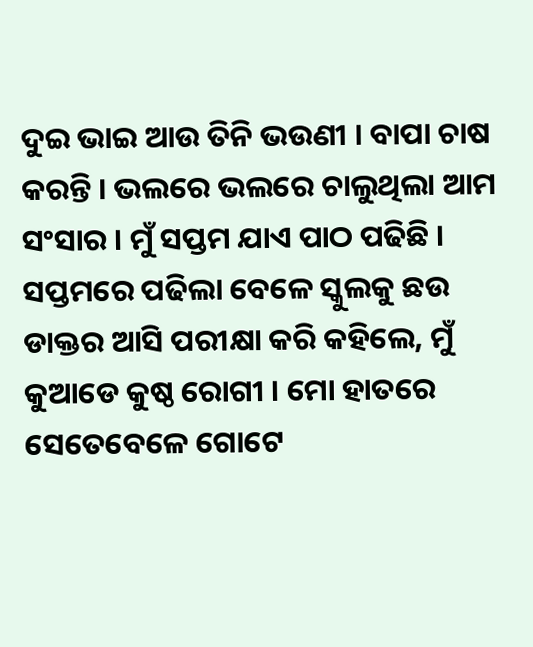ଦୁଇ ଭାଇ ଆଉ ତିନି ଭଉଣୀ । ବାପା ଚାଷ କରନ୍ତି । ଭଲରେ ଭଲରେ ଚାଲୁଥିଲା ଆମ ସଂସାର । ମୁଁ ସପ୍ତମ ଯାଏ ପାଠ ପଢିଛି । ସପ୍ତମରେ ପଢିଲା ବେଳେ ସ୍କୁଲକୁ ଛଉ ଡାକ୍ତର ଆସି ପରୀକ୍ଷା କରି କହିଲେ, ମୁଁ କୁଆଡେ କୁଷ୍ଠ ରୋଗୀ । ମୋ ହାତରେ ସେତେବେଳେ ଗୋଟେ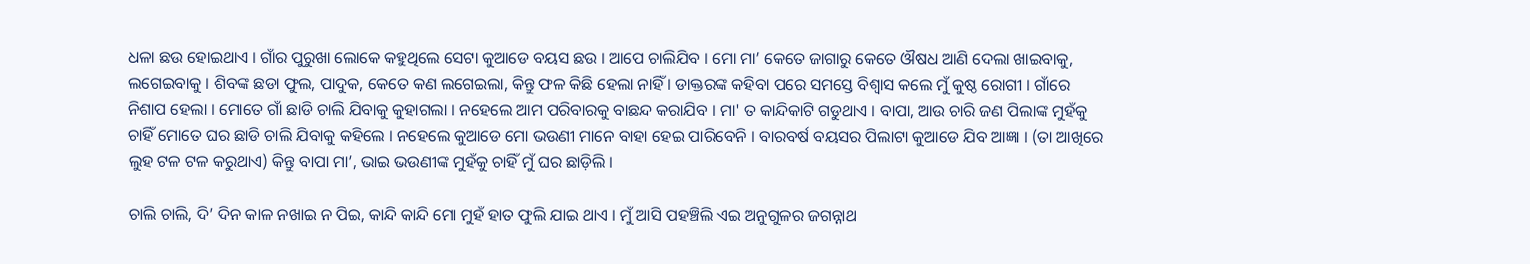ଧଳା ଛଉ ହୋଇଥାଏ । ଗାଁର ପୁରୁଖା ଲୋକେ କହୁଥିଲେ ସେଟା କୁଆଡେ ବୟସ ଛଉ । ଆପେ ଚାଲିଯିବ । ମୋ ମା’ କେତେ ଜାଗାରୁ କେତେ ଔଷଧ ଆଣି ଦେଲା ଖାଇବାକୁ, ଲଗେଇବାକୁ । ଶିବଙ୍କ ଛଡା ଫୁଲ, ପାଦୁକ, କେତେ କଣ ଲଗେଇଲା, କିନ୍ତୁ ଫଳ କିଛି ହେଲା ନାହିଁ । ଡାକ୍ତରଙ୍କ କହିବା ପରେ ସମସ୍ତେ ବିଶ୍ୱାସ କଲେ ମୁଁ କୁଷ୍ଠ ରୋଗୀ । ଗାଁରେ ନିଶାପ ହେଲା । ମୋତେ ଗାଁ ଛାଡି ଚାଲି ଯିବାକୁ କୁହାଗଲା । ନହେଲେ ଆମ ପରିବାରକୁ ବାଛନ୍ଦ କରାଯିବ । ମା' ତ କାନ୍ଦିକାଟି ଗଡୁଥାଏ । ବାପା, ଆଉ ଚାରି ଜଣ ପିଲାଙ୍କ ମୁହଁକୁ ଚାହିଁ ମୋତେ ଘର ଛାଡି ଚାଲି ଯିବାକୁ କହିଲେ । ନହେଲେ କୁଆଡେ ମୋ ଭଉଣୀ ମାନେ ବାହା ହେଇ ପାରିବେନି । ବାରବର୍ଷ ବୟସର ପିଲାଟା କୁଆଡେ ଯିବ ଆଜ୍ଞା । (ତା ଆଖିରେ ଲୁହ ଟଳ ଟଳ କରୁଥାଏ) କିନ୍ତୁ ବାପା ମା’, ଭାଇ ଭଉଣୀଙ୍କ ମୁହଁକୁ ଚାହିଁ ମୁଁ ଘର ଛାଡ଼ିଲି ।

ଚାଲି ଚାଲି, ଦି’ ଦିନ କାଳ ନଖାଇ ନ ପିଇ, କାନ୍ଦି କାନ୍ଦି ମୋ ମୁହଁ ହାତ ଫୁଲି ଯାଇ ଥାଏ । ମୁଁ ଆସି ପହଞ୍ଚିଲି ଏଇ ଅନୁଗୁଳର ଜଗନ୍ନାଥ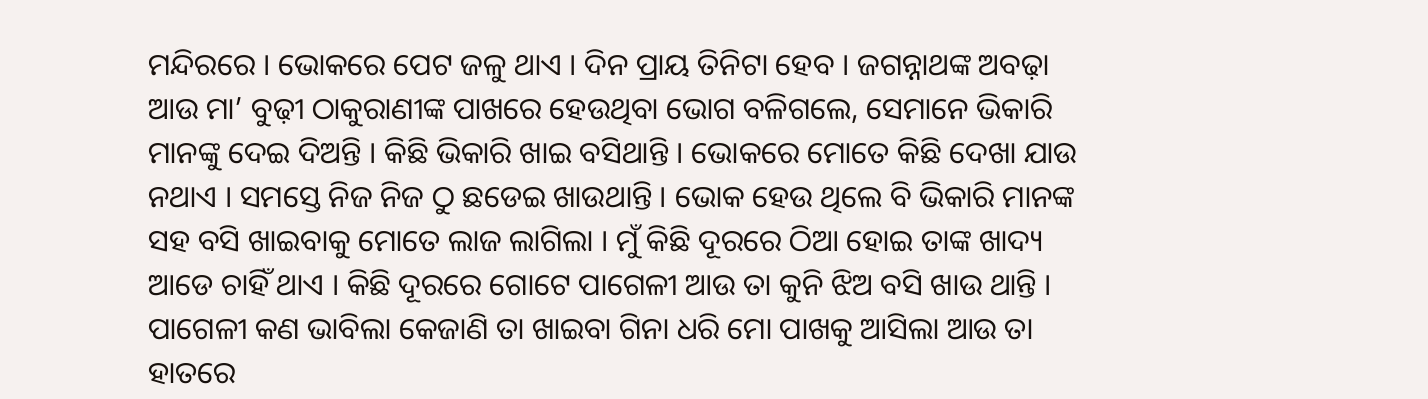ମନ୍ଦିରରେ । ଭୋକରେ ପେଟ ଜଳୁ ଥାଏ । ଦିନ ପ୍ରାୟ ତିନିଟା ହେବ । ଜଗନ୍ନାଥଙ୍କ ଅବଢ଼ା ଆଉ ମା’ ବୁଢ଼ୀ ଠାକୁରାଣୀଙ୍କ ପାଖରେ ହେଉଥିବା ଭୋଗ ବଳିଗଲେ, ସେମାନେ ଭିକାରି ମାନଙ୍କୁ ଦେଇ ଦିଅନ୍ତି । କିଛି ଭିକାରି ଖାଇ ବସିଥାନ୍ତି । ଭୋକରେ ମୋତେ କିଛି ଦେଖା ଯାଉ ନଥାଏ । ସମସ୍ତେ ନିଜ ନିଜ ଠୁ ଛଡେଇ ଖାଉଥାନ୍ତି । ଭୋକ ହେଉ ଥିଲେ ବି ଭିକାରି ମାନଙ୍କ ସହ ବସି ଖାଇବାକୁ ମୋତେ ଲାଜ ଲାଗିଲା । ମୁଁ କିଛି ଦୂରରେ ଠିଆ ହୋଇ ତାଙ୍କ ଖାଦ୍ୟ ଆଡେ ଚାହିଁ ଥାଏ । କିଛି ଦୂରରେ ଗୋଟେ ପାଗେଳୀ ଆଉ ତା କୁନି ଝିଅ ବସି ଖାଉ ଥାନ୍ତି । ପାଗେଳୀ କଣ ଭାବିଲା କେଜାଣି ତା ଖାଇବା ଗିନା ଧରି ମୋ ପାଖକୁ ଆସିଲା ଆଉ ତା ହାତରେ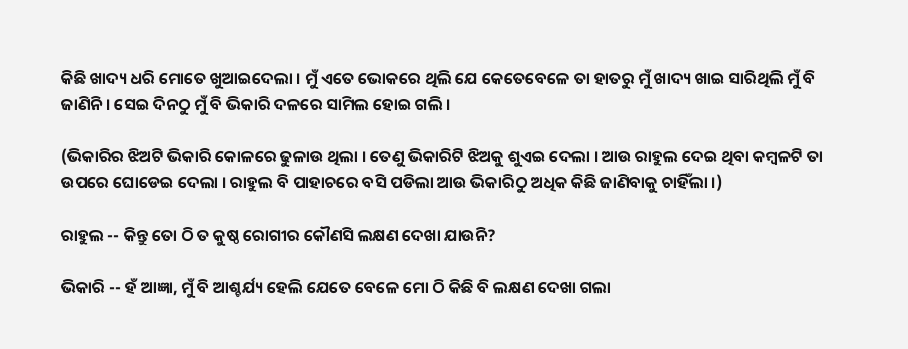କିଛି ଖାଦ୍ୟ ଧରି ମୋତେ ଖୁଆଇଦେଲା । ମୁଁ ଏତେ ଭୋକରେ ଥିଲି ଯେ କେତେବେଳେ ତା ହାତରୁ ମୁଁ ଖାଦ୍ୟ ଖାଇ ସାରିଥିଲି ମୁଁ ବି ଜାଣିନି । ସେଇ ଦିନଠୁ ମୁଁ ବି ଭିକାରି ଦଳରେ ସାମିଲ ହୋଇ ଗଲି ।

(ଭିକାରିର ଝିଅଟି ଭିକାରି କୋଳରେ ଢୁଳାଉ ଥିଲା । ତେଣୁ ଭିକାରିଟି ଝିଅକୁ ଶୁଏଇ ଦେଲା । ଆଉ ରାହୁଲ ଦେଇ ଥିବା କମ୍ବଳଟି ତା ଉପରେ ଘୋଡେଇ ଦେଲା । ରାହୁଲ ବି ପାହାଚରେ ବସି ପଡିଲା ଆଉ ଭିକାରିଠୁ ଅଧିକ କିଛି ଜାଣିବାକୁ ଚାହିଁଲା ।)

ରାହୁଲ -- କିନ୍ତୁ ତୋ ଠି ତ କୁଷ୍ଠ ରୋଗୀର କୌଣସି ଲକ୍ଷଣ ଦେଖା ଯାଉନି?

ଭିକାରି -- ହଁ ଆଜ୍ଞା, ମୁଁ ବି ଆଶ୍ଚର୍ଯ୍ୟ ହେଲି ଯେତେ ବେଳେ ମୋ ଠି କିଛି ବି ଲକ୍ଷଣ ଦେଖା ଗଲା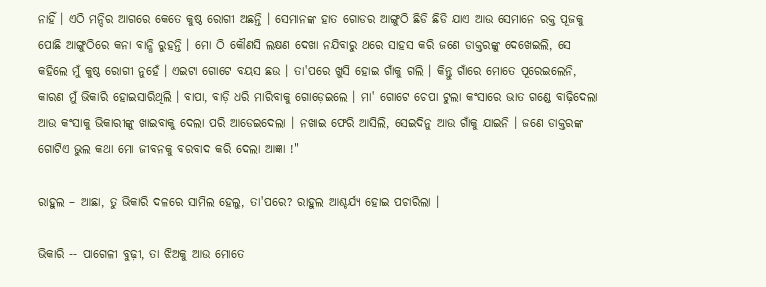ନାହିଁ । ଏଠି ମନ୍ଦିର ଆଗରେ କେତେ କୁଷ୍ଠ ରୋଗୀ ଅଛନ୍ତି । ସେମାନଙ୍କ ହାତ ଗୋଡର ଆଙ୍ଗୁଠି ଛିଡି ଛିଡି ଯାଏ ଆଉ ସେମାନେ ରକ୍ତ ପୂଜକୁ ପୋଛି ଆଙ୍ଗୁଠିରେ କନା ବାନ୍ଧି ରୁହନ୍ତି । ମୋ ଠି କୌଣସି ଲକ୍ଷଣ ଦେଖା ନଯିବାରୁ ଥରେ ସାହସ କରି ଜଣେ ଡାକ୍ତରଙ୍କୁ ଦେଖେଇଲି, ସେ କହିଲେ ମୁଁ କୁଷ୍ଠ ରୋଗୀ ନୁହେଁ । ଏଇଟା ଗୋଟେ ବୟସ ଛଉ । ତା'ପରେ ଖୁସି ହୋଇ ଗାଁକୁ ଗଲି । କିନ୍ତୁ ଗାଁରେ ମୋତେ ପୂରେଇଲେନି, କାରଣ ମୁଁ ଭିକାରି ହୋଇସାରିଥିଲି । ବାପା, ବାଡ଼ି ଧରି ମାରିବାକୁ ଗୋଡ଼େଇଲେ । ମା' ଗୋଟେ ଚେପା ଟୁଲା କଂସାରେ ଭାତ ଗଣ୍ଡେ ବାଢ଼ିଦେଲା ଆଉ କଂସାକୁ ଭିକାରୀଙ୍କୁ ଖାଇବାକୁ ଦେଲା ପରି ଆଡେଇଦେଲା । ନଖାଇ ଫେରି ଆସିଲି, ସେଇଦିନୁ ଆଉ ଗାଁକୁ ଯାଇନି । ଜଣେ ଡାକ୍ତରଙ୍କ ଗୋଟିଏ ଭୁଲ କଥା ମୋ ଜୀବନକୁ ବରବାଦ କରି ଦେଲା ଆଜ୍ଞା !"

ରାହୁଲ – ଆଛା, ତୁ ଭିକାରି ଦଳରେ ସାମିଲ ହେଲୁ, ତା'ପରେ? ରାହୁଲ ଆଶ୍ଚର୍ଯ୍ୟ ହୋଇ ପଚାରିଲା ।

ଭିକାରି -- ପାଗେଳୀ ବୁଢ଼ୀ, ତା ଝିଅକୁ ଆଉ ମୋତେ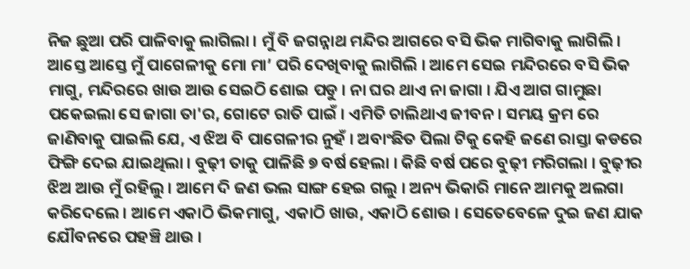ନିଜ ଛୁଆ ପରି ପାଳିବାକୁ ଲାଗିଲା । ମୁଁ ବି ଜଗନ୍ନାଥ ମନ୍ଦିର ଆଗରେ ବସି ଭିକ ମାଗିବାକୁ ଲାଗିଲି । ଆସ୍ତେ ଆସ୍ତେ ମୁଁ ପାଗେଳୀକୁ ମୋ ମା’ ପରି ଦେଖିବାକୁ ଲାଗିଲି । ଆମେ ସେଇ ମନ୍ଦିରରେ ବସି ଭିକ ମାଗୁ, ମନ୍ଦିରରେ ଖାଉ ଆଉ ସେଇଠି ଶୋଇ ପଡୁ । ନା ଘର ଥାଏ ନା ଜାଗା । ଯିଏ ଆଗ ଗାମୁଛା ପକେଇଲା ସେ ଜାଗା ତା'ର, ଗୋଟେ ରାତି ପାଇଁ । ଏମିତି ଚାଲିଥାଏ ଜୀବନ । ସମୟ କ୍ରମ ରେ ଜାଣିବାକୁ ପାଇଲି ଯେ, ଏ ଝିଅ ବି ପାଗେଳୀର ନୁହଁ । ଅବାଂଛିତ ପିଲା ଟିକୁ କେହି ଜଣେ ରାସ୍ତା କଡରେ ଫିଙ୍ଗି ଦେଇ ଯାଇଥିଲା । ବୁଢ଼ୀ ତାକୁ ପାଳିଛି ୭ ବର୍ଷ ହେଲା । କିଛି ବର୍ଷ ପରେ ବୁଢ଼ୀ ମରିଗଲା । ବୁଢ଼ୀର ଝିଅ ଆଉ ମୁଁ ରହିଲୁ । ଆମେ ଦି ଜଣ ଭଲ ସାଙ୍ଗ ହେଇ ଗଲୁ । ଅନ୍ୟ ଭିକାରି ମାନେ ଆମକୁ ଅଲଗା କରିଦେଲେ । ଆମେ ଏକାଠି ଭିକମାଗୁ, ଏକାଠି ଖାଉ, ଏକାଠି ଶୋଉ । ସେତେବେଳେ ଦୁଇ ଜଣ ଯାକ ଯୌବନରେ ପହଞ୍ଚି ଥାଉ ।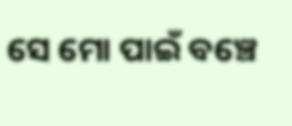ସେ ମୋ ପାଇଁ ବଞ୍ଚେ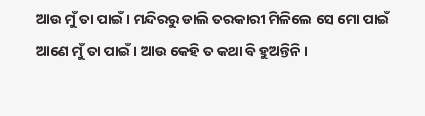ଆଉ ମୁଁ ତା ପାଇଁ । ମନ୍ଦିରରୁ ଡାଲି ତରକାରୀ ମିଳିଲେ ସେ ମୋ ପାଇଁ ଆଣେ ମୁଁ ତା ପାଇଁ । ଆଉ କେହି ତ କଥା ବି ହୁଅନ୍ତିନି ।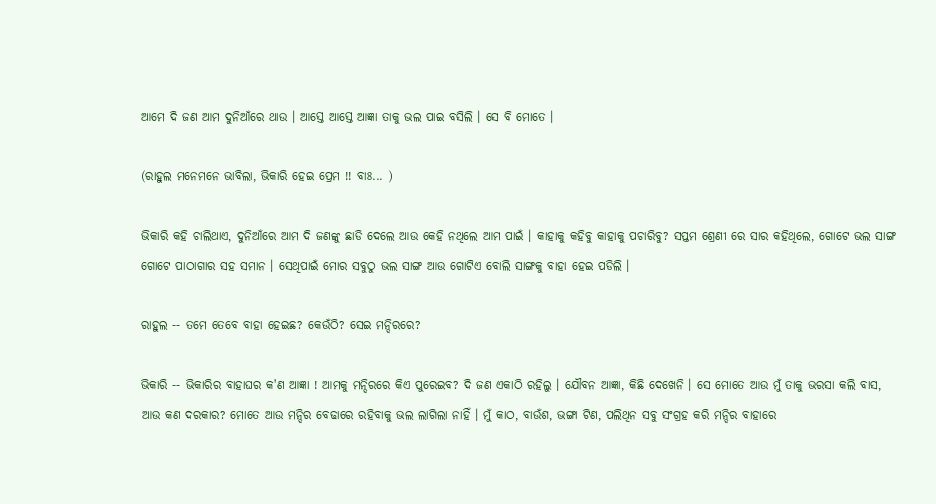ଆମେ ଦି ଜଣ ଆମ ଦୁନିଆଁରେ ଥାଉ । ଆସ୍ତେ ଆସ୍ତେ ଆଜ୍ଞା ତାକୁ ଭଲ ପାଇ ବସିଲି । ସେ ବି ମୋତେ ।

(ରାହୁଲ ମନେମନେ ଭାବିଲା, ଭିକାରି ହେଇ ପ୍ରେମ !! ବାଃ... )

ଭିକାରି କହି ଚାଲିଥାଏ, ଦୁନିଆଁରେ ଆମ ଦି ଜଣଙ୍କୁ ଛାଡି ଦେଲେ ଆଉ କେହି ନଥିଲେ ଆମ ପାଇଁ । କାହାକୁ କହିବୁ କାହାକୁ ପଚାରିବୁ? ସପ୍ତମ ଶ୍ରେଣୀ ରେ ସାର କହିଥିଲେ, ଗୋଟେ ଭଲ ସାଙ୍ଗ ଗୋଟେ ପାଠାଗାର ସହ ସମାନ । ସେଥିପାଇଁ ମୋର ସବୁଠୁ ଭଲ ସାଙ୍ଗ ଆଉ ଗୋଟିଏ ବୋଲି ସାଙ୍ଗକୁ ବାହା ହେଇ ପଡିଲି ।

ରାହୁଲ -- ତମେ ତେବେ ବାହା ହେଇଛ? କେଉଁଠି? ସେଇ ମନ୍ଦିରରେ?

ଭିକାରି -- ଭିକାରିର ବାହାଘର କ'ଣ ଆଜ୍ଞା ! ଆମକୁ ମନ୍ଦିରରେ କିଏ ପୁରେଇବ? ଦି ଜଣ ଏକାଠି ରହିଲୁ । ଯୌବନ ଆଜ୍ଞା, କିଛି ଦେଖେନି । ସେ ମୋତେ ଆଉ ମୁଁ ତାକୁ ଭରସା କଲି ବାସ, ଆଉ କଣ ଦରକାର? ମୋତେ ଆଉ ମନ୍ଦିର ବେଢାରେ ରହିବାକୁ ଭଲ ଲାଗିଲା ନାହିଁ । ମୁଁ କାଠ, ବାଉଁଶ, ଭଙ୍ଗା ଟିଣ, ପଲିଥିନ ସବୁ ସଂଗ୍ରହ କରି ମନ୍ଦିର ବାହାରେ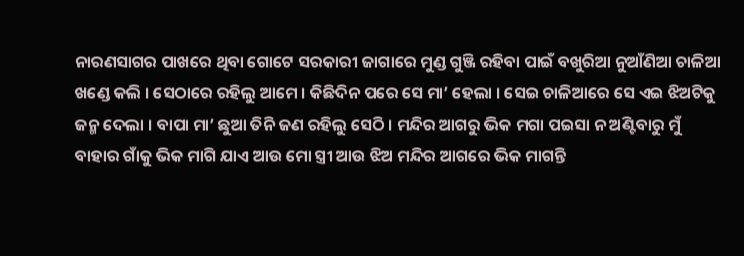ନାରଣସାଗର ପାଖରେ ଥିବା ଗୋଟେ ସରକାରୀ ଜାଗାରେ ମୁଣ୍ଡ ଗୁଞ୍ଜି ରହିବା ପାଇଁ ବଖୁରିଆ ନୁଆଁଣିଆ ଚାଳିଆ ଖଣ୍ଡେ କଲି । ସେଠାରେ ରହିଲୁ ଆମେ । କିଛିଦିନ ପରେ ସେ ମା’ ହେଲା । ସେଇ ଚାଳିଆରେ ସେ ଏଇ ଝିଅଟିକୁ ଜନ୍ମ ଦେଲା । ବାପା ମା’ ଛୁଆ ତିନି ଜଣ ରହିଲୁ ସେଠି । ମନ୍ଦିର ଆଗରୁ ଭିକ ମଗା ପଇସା ନ ଅଣ୍ଟିବାରୁ ମୁଁ ବାହାର ଗାଁକୁ ଭିକ ମାଗି ଯାଏ ଆଉ ମୋ ସ୍ତ୍ରୀ ଆଉ ଝିଅ ମନ୍ଦିର ଆଗରେ ଭିକ ମାଗନ୍ତି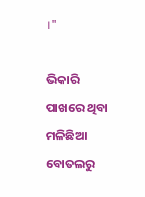।"

ଭିକାରି ପାଖରେ ଥିବା ମଳିଛିଆ ବୋତଲରୁ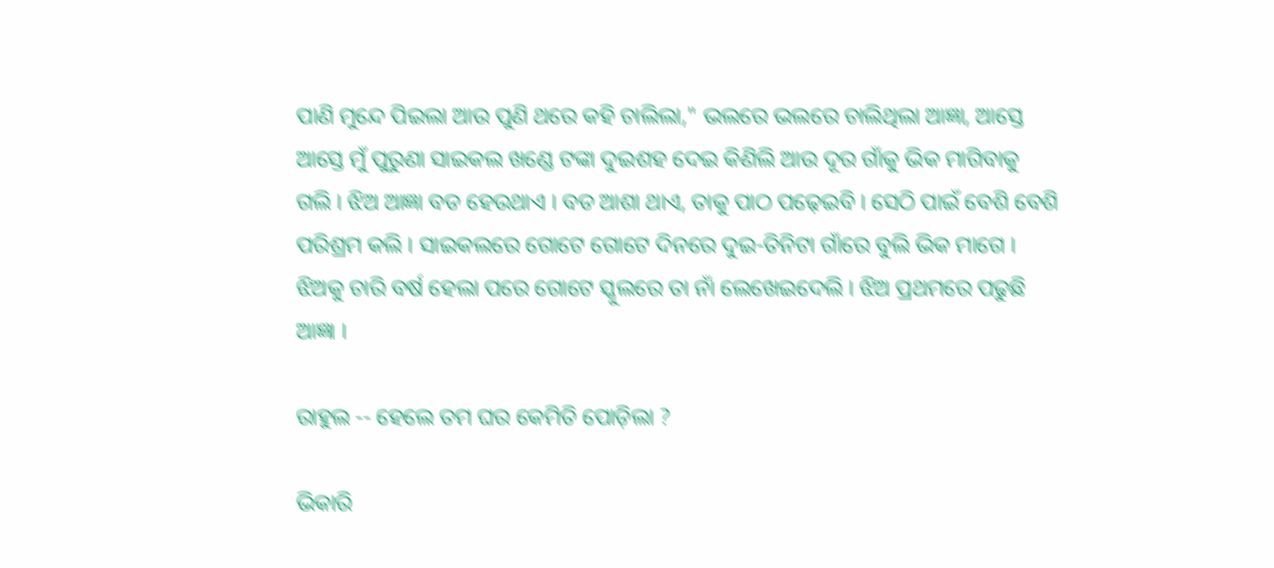ପାଣି ମୁନ୍ଦେ ପିଇଲା ଆଉ ପୁଣି ଥରେ କହି ଚାଲିଲା," ଭଲରେ ଭଲରେ ଚାଲିଥିଲା ଆଜ୍ଞା, ଆସ୍ତେ ଆସ୍ତେ ମୁଁ ପୁରୁଣା ସାଇକଲ ଖଣ୍ଡେ ଟଙ୍କା ଦୁଇଶହ ଦେଇ କିଣିଲି ଆଉ ଦୂର ଗାଁକୁ ଭିକ ମାଗିବାକୁ ଗଲି । ଝିଅ ଆଜ୍ଞା ବଡ ହେଉଥାଏ । ବଡ ଆଶା ଥାଏ, ତାକୁ ପାଠ ପଢ଼େଇବି । ସେଠି ପାଇଁ ବେଶି ବେଶି ପରିଶ୍ରମ କଲି । ସାଇକଲରେ ଗୋଟେ ଗୋଟେ ଦିନରେ ଦୁଇ-ତିନିଟା ଗାଁରେ ବୁଲି ଭିକ ମାଗେ । ଝିଅକୁ ଚାରି ବର୍ଷ ହେଲା ପରେ ଗୋଟେ ସ୍କୁଲରେ ତା ନାଁ ଲେଖେଇଦେଲି । ଝିଅ ପ୍ରଥମରେ ପଢୁଛି ଆଜ୍ଞା ।

ରାହୁଲ -- ହେଲେ ତମ ଘର କେମିତି ପୋଡ଼ିଲା ?

ଭିକାରି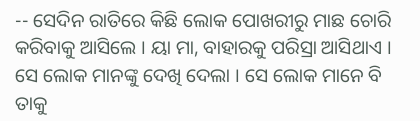-- ସେଦିନ ରାତିରେ କିଛି ଲୋକ ପୋଖରୀରୁ ମାଛ ଚୋରି କରିବାକୁ ଆସିଲେ । ୟା ମା, ବାହାରକୁ ପରିସ୍ରା ଆସିଥାଏ । ସେ ଲୋକ ମାନଙ୍କୁ ଦେଖି ଦେଲା । ସେ ଲୋକ ମାନେ ବି ତାକୁ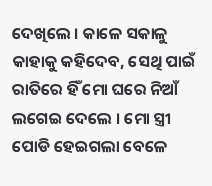ଦେଖିଲେ । କାଳେ ସକାଳୁ କାହାକୁ କହିଦେବ, ସେଥି ପାଇଁ ରାତିରେ ହିଁ ମୋ ଘରେ ନିଆଁ ଲଗେଇ ଦେଲେ । ମୋ ସ୍ତ୍ରୀ ପୋଡି ହେଇଗଲା ବେଳେ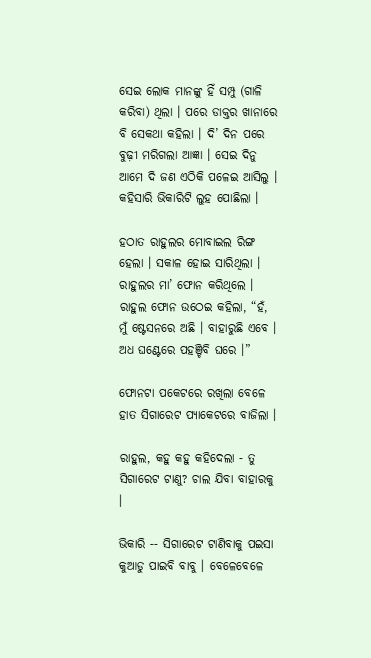ସେଇ ଲୋକ ମାନଙ୍କୁ ହିଁ ସମ୍ପୁ (ଗାଳି କରିବା) ଥିଲା । ପରେ ଡାକ୍ତର ଖାନାରେ ବି ସେକଥା କହିଲା । ଦି’ ଦିନ ପରେ ବୁଢ଼ୀ ମରିଗଲା ଆଜ୍ଞା । ସେଇ ଦିନୁ ଆମେ ଦି ଜଣ ଏଠିକି ପଳେଇ ଆସିଲୁ । କହିସାରି ଭିକାରିଟି ଲୁହ ପୋଛିଲା ।

ହଠାତ ରାହୁଲର ମୋବାଇଲ ରିଙ୍ଗ ହେଲା । ସକାଳ ହୋଇ ସାରିଥିଲା । ରାହୁଲର ମା’ ଫୋନ କରିଥିଲେ । ରାହୁଲ ଫୋନ ଉଠେଇ କହିଲା, “ହଁ, ମୁଁ ଷ୍ଟେସନରେ ଅଛି । ବାହାରୁଛି ଏବେ । ଅଧ ଘଣ୍ଟେରେ ପହଞ୍ଚିବି ଘରେ ।”

ଫୋନଟା ପକେଟରେ ରଖିଲା ବେଳେ ହାତ ସିଗାରେଟ ପ୍ୟାକେଟରେ ବାଜିଲା ।

ରାହୁଲ, କହୁ କହୁ କହିଦେଲା - ତୁ ସିଗାରେଟ ଟାଣୁ? ଚାଲ ଯିବା ବାହାରକୁ ।

ଭିକାରି -- ସିଗାରେଟ ଟାଣିବାକୁ ପଇସା କୁଆଡୁ ପାଇବି ବାବୁ । ବେଳେବେଳେ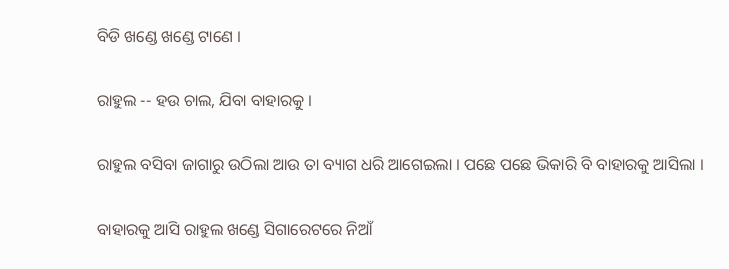ବିଡି ଖଣ୍ଡେ ଖଣ୍ଡେ ଟାଣେ ।

ରାହୁଲ -- ହଉ ଚାଲ, ଯିବା ବାହାରକୁ ।

ରାହୁଲ ବସିବା ଜାଗାରୁ ଉଠିଲା ଆଉ ତା ବ୍ୟାଗ ଧରି ଆଗେଇଲା । ପଛେ ପଛେ ଭିକାରି ବି ବାହାରକୁ ଆସିଲା ।

ବାହାରକୁ ଆସି ରାହୁଲ ଖଣ୍ଡେ ସିଗାରେଟରେ ନିଆଁ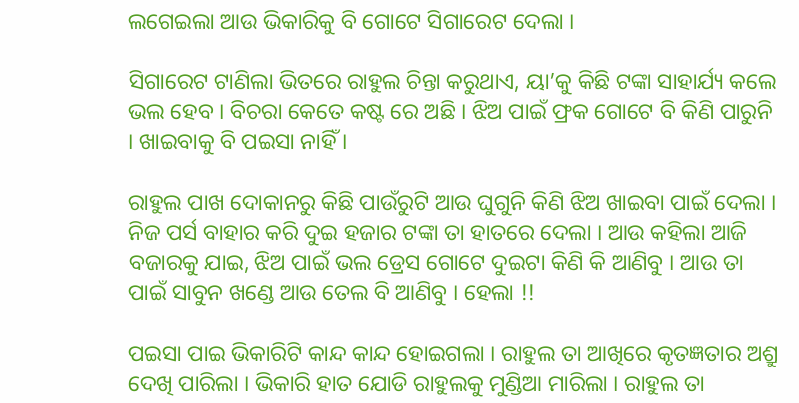ଲଗେଇଲା ଆଉ ଭିକାରିକୁ ବି ଗୋଟେ ସିଗାରେଟ ଦେଲା ।

ସିଗାରେଟ ଟାଣିଲା ଭିତରେ ରାହୁଲ ଚିନ୍ତା କରୁଥାଏ, ୟା’କୁ କିଛି ଟଙ୍କା ସାହାର୍ଯ୍ୟ କଲେ ଭଲ ହେବ । ବିଚରା କେତେ କଷ୍ଟ ରେ ଅଛି । ଝିଅ ପାଇଁ ଫ୍ରକ ଗୋଟେ ବି କିଣି ପାରୁନି । ଖାଇବାକୁ ବି ପଇସା ନାହିଁ ।

ରାହୁଲ ପାଖ ଦୋକାନରୁ କିଛି ପାଉଁରୁଟି ଆଉ ଘୁଗୁନି କିଣି ଝିଅ ଖାଇବା ପାଇଁ ଦେଲା । ନିଜ ପର୍ସ ବାହାର କରି ଦୁଇ ହଜାର ଟଙ୍କା ତା ହାତରେ ଦେଲା । ଆଉ କହିଲା ଆଜି ବଜାରକୁ ଯାଇ, ଝିଅ ପାଇଁ ଭଲ ଡ୍ରେସ ଗୋଟେ ଦୁଇଟା କିଣି କି ଆଣିବୁ । ଆଉ ତା ପାଇଁ ସାବୁନ ଖଣ୍ଡେ ଆଉ ତେଲ ବି ଆଣିବୁ । ହେଲା !!

ପଇସା ପାଇ ଭିକାରିଟି କାନ୍ଦ କାନ୍ଦ ହୋଇଗଲା । ରାହୁଲ ତା ଆଖିରେ କୃତଜ୍ଞତାର ଅଶ୍ରୁ ଦେଖି ପାରିଲା । ଭିକାରି ହାତ ଯୋଡି ରାହୁଲକୁ ମୁଣ୍ଡିଆ ମାରିଲା । ରାହୁଲ ତା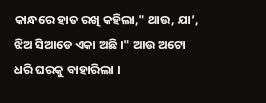କାନ୍ଧରେ ହାତ ରଖି କହିଲା," ଥାଉ, ଯା’, ଝିଅ ସିଆଡେ ଏକା ଅଛି ।" ଆଉ ଅଟୋ ଧରି ଘରକୁ ବାହାରିଲା ।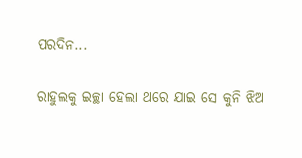ପରଦିନ...

ରାହୁଲକୁ ଇଚ୍ଛା ହେଲା ଥରେ ଯାଇ ସେ କୁନି ଝିଅ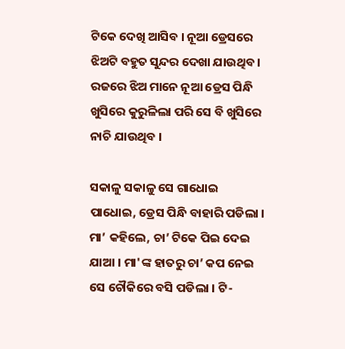ଟିକେ ଦେଖି ଆସିବ । ନୂଆ ଡ୍ରେସରେ ଝିଅଟି ବହୁତ ସୁନ୍ଦର ଦେଖା ଯାଉଥିବ । ରଜରେ ଝିଅ ମାନେ ନୂଆ ଡ୍ରେସ ପିନ୍ଧି ଖୁସିରେ କୁରୁଳିଲା ପରି ସେ ବି ଖୁସିରେ ନାଚି ଯାଉଥିବ ।

ସକାଳୁ ସକାଳୁ ସେ ଗାଧୋଇ ପାଧୋଇ, ଡ୍ରେସ ପିନ୍ଧି ବାହାରି ପଡିଲା । ମା’ କହିଲେ, ଚା’ ଟିକେ ପିଇ ଦେଇ ଯାଆ । ମା'ଙ୍କ ହାତରୁ ଚା’ କପ ନେଇ ସେ ଚୌକିରେ ବସି ପଡିଲା । ଟି-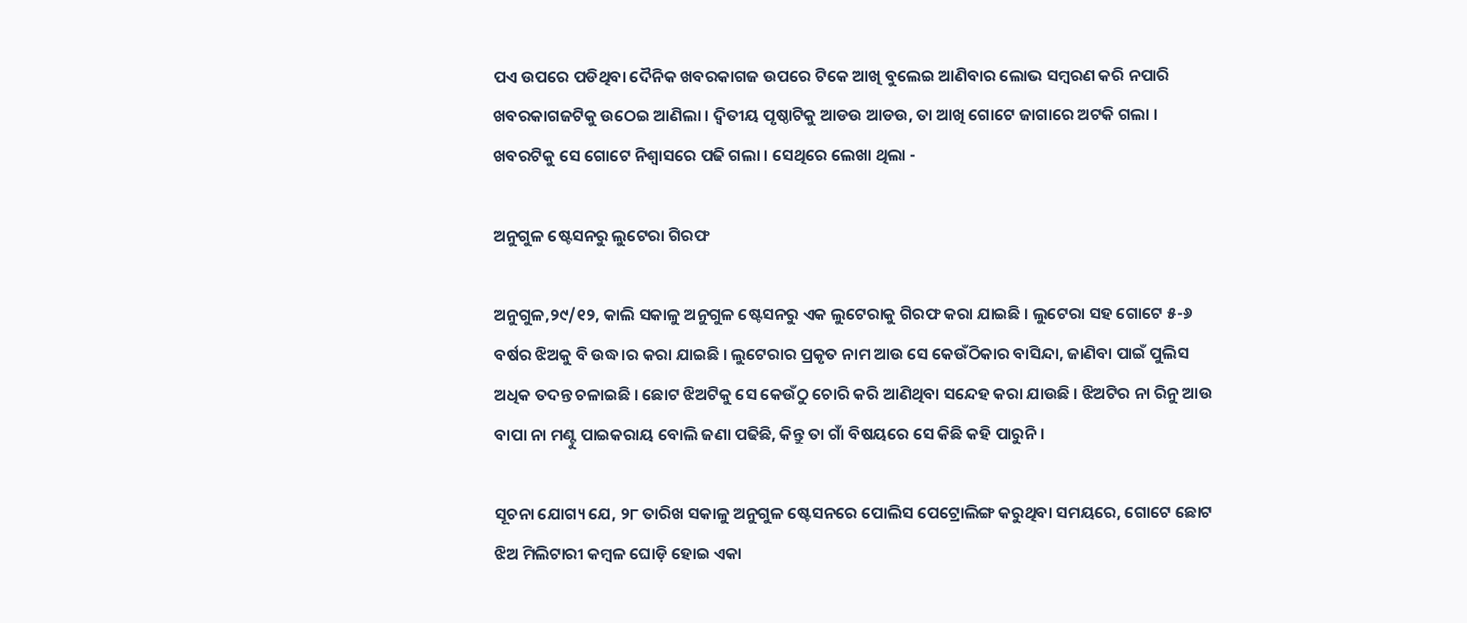ପଏ ଉପରେ ପଡିଥିବା ଦୈନିକ ଖବରକାଗଜ ଉପରେ ଟିକେ ଆଖି ବୁଲେଇ ଆଣିବାର ଲୋଭ ସମ୍ବରଣ କରି ନପାରି ଖବରକାଗଜଟିକୁ ଉଠେଇ ଆଣିଲା । ଦ୍ଵିତୀୟ ପୃଷ୍ଠାଟିକୁ ଆଡଉ ଆଡଉ, ତା ଆଖି ଗୋଟେ ଜାଗାରେ ଅଟକି ଗଲା । ଖବରଟିକୁ ସେ ଗୋଟେ ନିଶ୍ୱାସରେ ପଢି ଗଲା । ସେଥିରେ ଲେଖା ଥିଲା -

ଅନୁଗୁଳ ଷ୍ଟେସନରୁ ଲୁଟେରା ଗିରଫ

ଅନୁଗୁଳ,୨୯/୧୨, କାଲି ସକାଳୁ ଅନୁଗୁଳ ଷ୍ଟେସନରୁ ଏକ ଲୁଟେରାକୁ ଗିରଫ କରା ଯାଇଛି । ଲୁଟେରା ସହ ଗୋଟେ ୫-୬ ବର୍ଷର ଝିଅକୁ ବି ଉଦ୍ଧ।ର କରା ଯାଇଛି । ଲୁଟେରାର ପ୍ରକୃତ ନାମ ଆଉ ସେ କେଉଁଠିକାର ବାସିନ୍ଦା, ଜାଣିବା ପାଇଁ ପୁଲିସ ଅଧିକ ତଦନ୍ତ ଚଳାଇଛି । ଛୋଟ ଝିଅଟିକୁ ସେ କେଉଁଠୁ ଚୋରି କରି ଆଣିଥିବା ସନ୍ଦେହ କରା ଯାଉଛି । ଝିଅଟିର ନା ରିନୁ ଆଉ ବାପା ନା ମଣ୍ଟୁ ପାଇକରାୟ ବୋଲି ଜଣା ପଢିଛି, କିନ୍ତୁ ତା ଗାଁ ବିଷୟରେ ସେ କିଛି କହି ପାରୁନି ।

ସୂଚନା ଯୋଗ୍ୟ ଯେ, ୨୮ ତାରିଖ ସକାଳୁ ଅନୁଗୁଳ ଷ୍ଟେସନରେ ପୋଲିସ ପେଟ୍ରୋଲିଙ୍ଗ କରୁଥିବା ସମୟରେ, ଗୋଟେ ଛୋଟ ଝିଅ ମିଲିଟାରୀ କମ୍ବଳ ଘୋଡ଼ି ହୋଇ ଏକା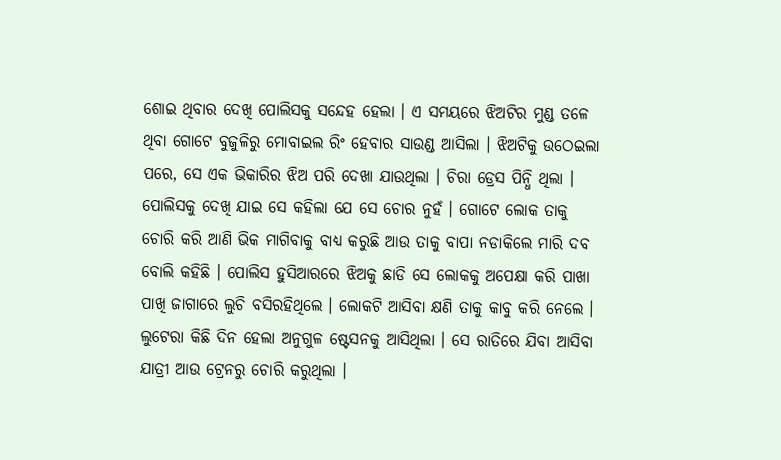ଶୋଇ ଥିବାର ଦେଖି ପୋଲିସକୁ ସନ୍ଦେହ ହେଲା । ଏ ସମୟରେ ଝିଅଟିର ମୁଣ୍ଡ ତଳେ ଥିବା ଗୋଟେ ବୁଜୁଳିରୁ ମୋବାଇଲ ରିଂ ହେବାର ସାଉଣ୍ଡ ଆସିଲା । ଝିଅଟିକୁ ଉଠେଇଲା ପରେ, ସେ ଏକ ଭିକାରିର ଝିଅ ପରି ଦେଖା ଯାଉଥିଲା । ଚିରା ଡ୍ରେସ ପିନ୍ଧି ଥିଲା । ପୋଲିସକୁ ଦେଖି ଯାଇ ସେ କହିଲା ଯେ ସେ ଚୋର ନୁହଁ । ଗୋଟେ ଲୋକ ତାକୁ ଚୋରି କରି ଆଣି ଭିକ ମାଗିବାକୁ ବାଧ୍ୟ କରୁଛି ଆଉ ତାକୁ ବାପା ନଡାକିଲେ ମାରି ଦବ ବୋଲି କହିଛି । ପୋଲିସ ହୁସିଆରରେ ଝିଅକୁ ଛାଡି ସେ ଲୋକକୁ ଅପେକ୍ଷା କରି ପାଖା ପାଖି ଜାଗାରେ ଲୁଚି ବସିରହିଥିଲେ । ଲୋକଟି ଆସିବା କ୍ଷଣି ତାକୁ କାବୁ କରି ନେଲେ । ଲୁଟେରା କିଛି ଦିନ ହେଲା ଅନୁଗୁଳ ଷ୍ଟେସନକୁ ଆସିଥିଲା । ସେ ରାତିରେ ଯିବା ଆସିବା ଯାତ୍ରୀ ଆଉ ଟ୍ରେନରୁ ଚୋରି କରୁଥିଲା ।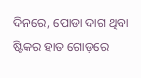ଦିନରେ, ପୋଡା ଦାଗ ଥିବା ଷ୍ଟିକର ହାତ ଗୋଡ଼ରେ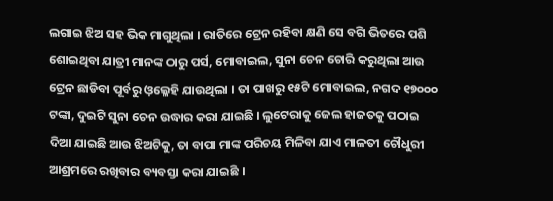ଲଗାଇ ଝିଅ ସହ ଭିକ ମାଗୁଥିଲା । ରାତିରେ ଟ୍ରେନ ରହିବା କ୍ଷଣି ସେ ବଗି ଭିତରେ ପଶି ଶୋଇଥିବା ଯାତ୍ରୀ ମାନଙ୍କ ଠାରୁ ପର୍ସ, ମୋବାଇଲ, ସୁନା ଚେନ ଚୋରି କରୁଥିଲା ଆଉ ଟ୍ରେନ ଛାଡିବା ପୂର୍ବରୁ ଓ଼ଲ୍ଳେହି ଯାଉଥିଲା । ତା ପାଖରୁ ୧୫ଟି ମୋବାଇଲ, ନଗଦ ୧୭୦୦୦ ଟଙ୍କା, ଦୁଇଟି ସୁନା ଚେନ ଉଦ୍ଧାର କରା ଯାଇଛି । ଲୁଟେରାକୁ ଜେଲ ହାଜତକୁ ପଠାଇ ଦିଆ ଯାଇଛି ଆଉ ଝିଅଟିକୁ, ତା ବାପା ମାଙ୍କ ପରିଚୟ ମିଳିବା ଯାଏ ମାଳତୀ ଚୌଧୁରୀ ଆଶ୍ରମରେ ରଖିବାର ବ୍ୟବସ୍ତା କରା ଯାଇଛି ।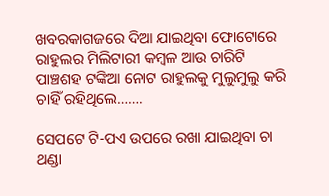ଖବରକାଗଜରେ ଦିଆ ଯାଇଥିବା ଫୋଟୋରେ ରାହୁଲର ମିଲିଟାରୀ କମ୍ବଳ ଆଉ ଚାରିଟି ପାଞ୍ଚଶହ ଟଙ୍କିଆ ନୋଟ ରାହୁଲକୁ ମୁଲୁମୁଲୁ କରି ଚାହିଁ ରହିଥିଲେ…….

ସେପଟେ ଟି-ପଏ ଉପରେ ରଖା ଯାଇଥିବା ଚା ଥଣ୍ଡା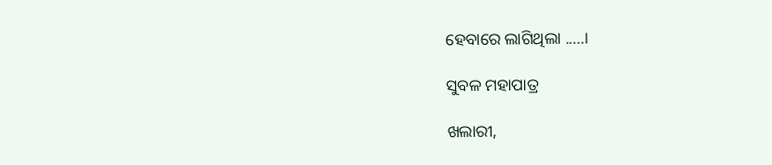ହେବାରେ ଲାଗିଥିଲା .....।

ସୁବଳ ମହାପାତ୍ର

ଖଲାରୀ,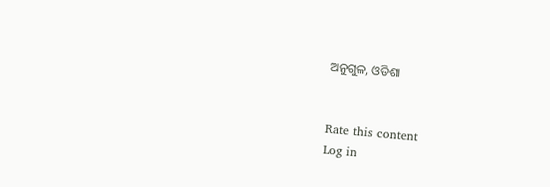ଅନୁଗୁଳ, ଓଡିଶା


Rate this content
Log in